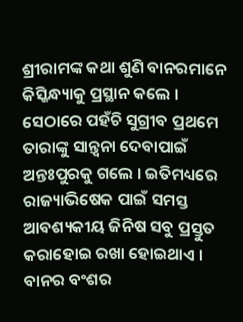ଶ୍ରୀରାମଙ୍କ କଥା ଶୁଣି ବାନରମାନେ କିସ୍କିନ୍ଧ୍ୟାକୁ ପ୍ରସ୍ଥାନ କଲେ । ସେଠାରେ ପହଁଚି ସୁଗ୍ରୀବ ପ୍ରଥମେ ତାରାଙ୍କୁ ସାନ୍ତ୍ୱନା ଦେବାପାଇଁ ଅନ୍ତଃପୁରକୁ ଗଲେ । ଇତିମଧ୍ୟରେ ରାଜ୍ୟାଭିଷେକ ପାଇଁ ସମସ୍ତ ଆବଶ୍ୟକୀୟ ଜିନିଷ ସବୁ ପ୍ରସ୍ତୁତ କରାହୋଇ ରଖା ହୋଇଥାଏ । ବାନର ବଂଶର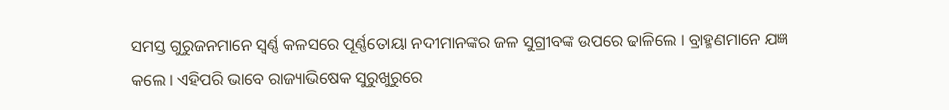ସମସ୍ତ ଗୁରୁଜନମାନେ ସ୍ୱର୍ଣ୍ଣ କଳସରେ ପୂର୍ଣ୍ଣତୋୟା ନଦୀମାନଙ୍କର ଜଳ ସୁଗ୍ରୀବଙ୍କ ଉପରେ ଢାଳିଲେ । ବ୍ରାହ୍ମଣମାନେ ଯଜ୍ଞ କଲେ । ଏହିପରି ଭାବେ ରାଜ୍ୟାଭିଷେକ ସୁରୁଖୁରୁରେ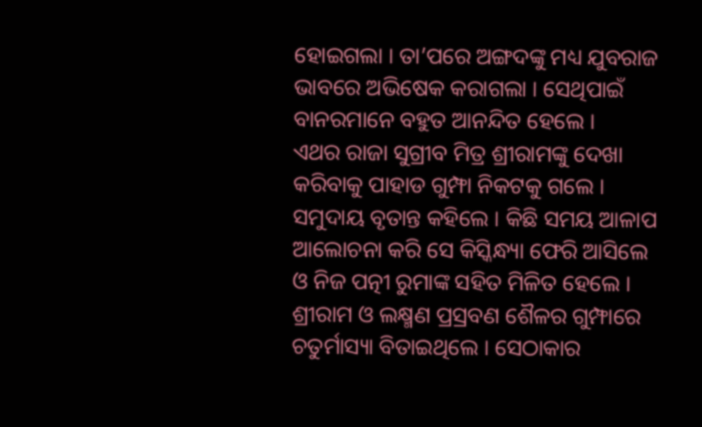ହୋଇଗଲା । ତା’ପରେ ଅଙ୍ଗଦଙ୍କୁ ମଧ୍ୟ ଯୁବରାଜ ଭାବରେ ଅଭିଷେକ କରାଗଲା । ସେଥିପାଇଁ ବାନରମାନେ ବହୁତ ଆନନ୍ଦିତ ହେଲେ ।
ଏଥର ରାଜା ସୁଗ୍ରୀବ ମିତ୍ର ଶ୍ରୀରାମଙ୍କୁ ଦେଖା କରିବାକୁ ପାହାଡ ଗୁମ୍ଫା ନିକଟକୁ ଗଲେ । ସମୁଦାୟ ବୃତାନ୍ତ କହିଲେ । କିଛି ସମୟ ଆଳାପ ଆଲୋଚନା କରି ସେ କିସ୍କିନ୍ଧ୍ୟା ଫେରି ଆସିଲେ ଓ ନିଜ ପତ୍ନୀ ରୁମାଙ୍କ ସହିତ ମିଳିତ ହେଲେ ।
ଶ୍ରୀରାମ ଓ ଲକ୍ଷ୍ମଣ ପ୍ରସ୍ରବଣ ଶୈଳର ଗୁମ୍ଫାରେ ଚତୁର୍ମାସ୍ୟା ବିତାଇଥିଲେ । ସେଠାକାର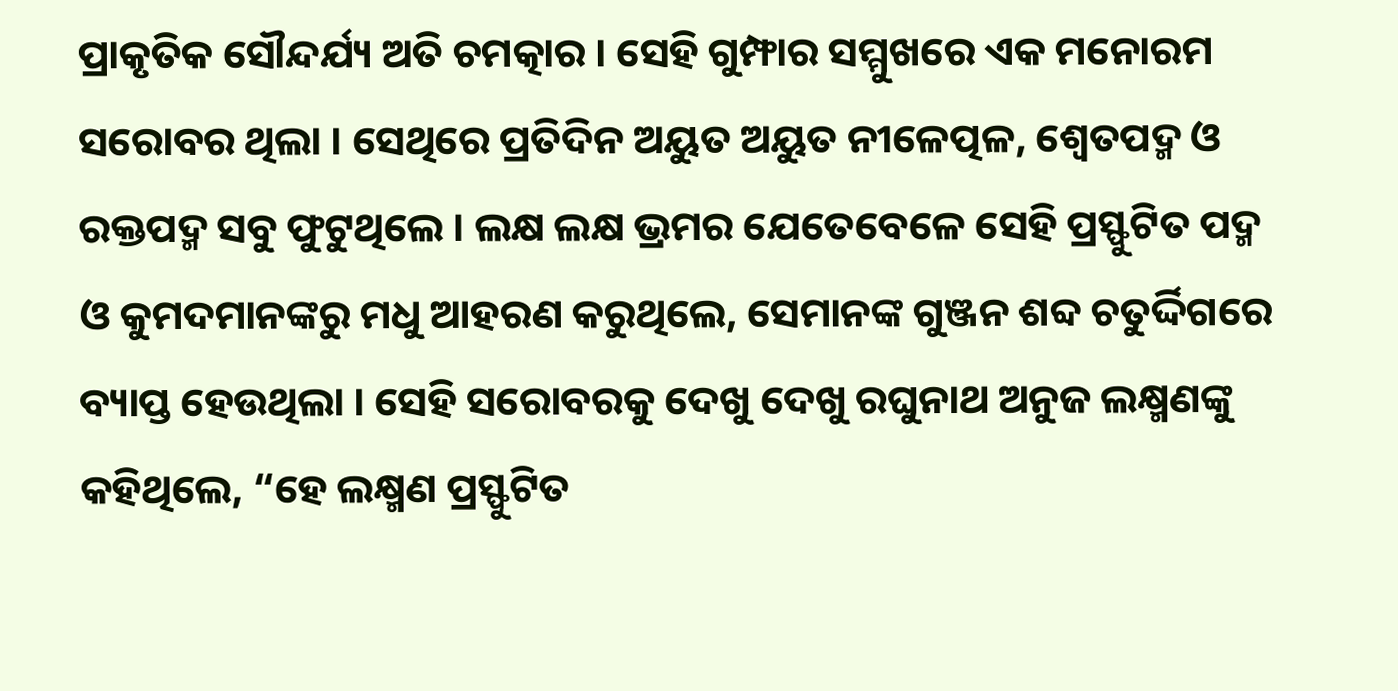ପ୍ରାକୃତିକ ସୌନ୍ଦର୍ଯ୍ୟ ଅତି ଚମତ୍କାର । ସେହି ଗୁମ୍ଫାର ସମ୍ମୁଖରେ ଏକ ମନୋରମ ସରୋବର ଥିଲା । ସେଥିରେ ପ୍ରତିଦିନ ଅୟୁତ ଅୟୁତ ନୀଳେତ୍ପଳ, ଶ୍ୱେତପଦ୍ମ ଓ ରକ୍ତପଦ୍ମ ସବୁ ଫୁଟୁଥିଲେ । ଲକ୍ଷ ଲକ୍ଷ ଭ୍ରମର ଯେତେବେଳେ ସେହି ପ୍ରସ୍ଫୁଟିତ ପଦ୍ମ ଓ କୁମଦମାନଙ୍କରୁ ମଧୁ ଆହରଣ କରୁଥିଲେ, ସେମାନଙ୍କ ଗୁଞ୍ଜନ ଶବ୍ଦ ଚତୁର୍ଦ୍ଦିଗରେ ବ୍ୟାପ୍ତ ହେଉଥିଲା । ସେହି ସରୋବରକୁ ଦେଖୁ ଦେଖୁ ରଘୁନାଥ ଅନୁଜ ଲକ୍ଷ୍ମଣଙ୍କୁ କହିଥିଲେ, “ହେ ଲକ୍ଷ୍ମଣ ପ୍ରସ୍ଫୁଟିତ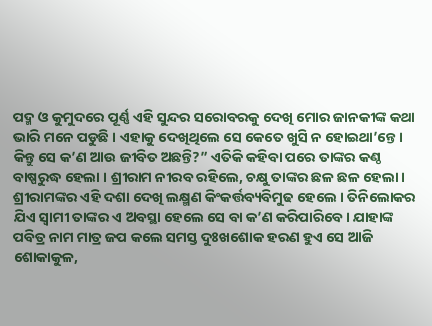ପଦ୍ମ ଓ କୁମୁଦରେ ପୂର୍ଣ୍ଣ ଏହି ସୁନ୍ଦର ସରୋବରକୁ ଦେଖି ମୋର ଜାନକୀଙ୍କ କଥା ଭାରି ମନେ ପଡୁଛି । ଏହାକୁ ଦେଖିଥିଲେ ସେ କେତେ ଖୁସି ନ ହୋଇଥା’ନ୍ତେ । କିନ୍ତୁ ସେ କ’ଣ ଆଉ ଜୀବିତ ଅଛନ୍ତି?” ଏତିକି କହିବା ପରେ ତାଙ୍କର କଣ୍ଠ ବାଷ୍ପରୁଦ୍ଧ ହେଲା । ଶ୍ରୀରାମ ନୀରବ ରହିଲେ, ଚକ୍ଷୁ ତାଙ୍କର ଛଳ ଛଳ ହେଲା ।
ଶ୍ରୀରାମଙ୍କର ଏହି ଦଶା ଦେଖି ଲକ୍ଷ୍ମଣ କିଂକର୍ତ୍ତବ୍ୟବିମୁଢ ହେଲେ । ତିନିଲୋକର ଯିଏ ସ୍ୱାମୀ ତାଙ୍କର ଏ ଅବସ୍ଥା ହେଲେ ସେ ବା କ’ଣ କରିପାରିବେ । ଯାହାଙ୍କ ପବିତ୍ର ନାମ ମାତ୍ର ଜପ କଲେ ସମସ୍ତ ଦୁଃଖଶୋକ ହରଣ ହୁଏ ସେ ଆଜି ଶୋକାକୁଳ,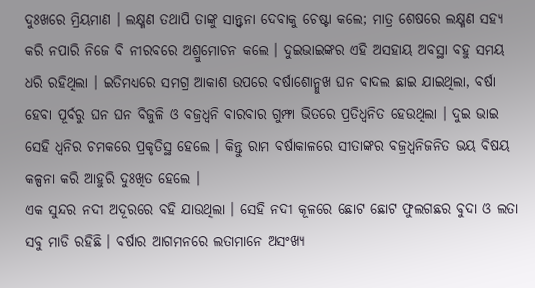ଦୁଃଖରେ ମ୍ରିୟମାଣ । ଲକ୍ଷ୍ମଣ ତଥାପି ତାଙ୍କୁ ସାନ୍ତ୍ୱନା ଦେବାକୁ ଚେଷ୍ଟା କଲେ; ମାତ୍ର ଶେଷରେ ଲକ୍ଷ୍ମଣ ସହ୍ୟ କରି ନପାରି ନିଜେ ବି ନୀରବରେ ଅଶ୍ରୁମୋଚନ କଲେ । ଦୁଇଭାଇଙ୍କର ଏହି ଅସହାୟ ଅବସ୍ଥା ବହୁ ସମୟ ଧରି ରହିଥିଲା । ଇତିମଧ୍ୟରେ ସମଗ୍ର ଆକାଶ ଉପରେ ବର୍ଷାଶୋନ୍ମୁଖ ଘନ ବାଦଲ ଛାଇ ଯାଇଥିଲା, ବର୍ଷା ହେବା ପୂର୍ବରୁ ଘନ ଘନ ବିଜୁଳି ଓ ବଜ୍ରଧ୍ୱନି ବାରବାର ଗୁମ୍ଫା ଭିତରେ ପ୍ରତିଧ୍ୱନିତ ହେଉଥିଲା । ଦୁଇ ଭାଇ ସେହି ଧ୍ୱନିର ଚମକରେ ପ୍ରକୃତିସ୍ଥ ହେଲେ । କିନ୍ତୁ ରାମ ବର୍ଷାକାଳରେ ସୀତାଙ୍କର ବଜ୍ରଧ୍ୱନିଜନିତ ଭୟ ବିଷୟ କଳ୍ପନା କରି ଆହୁରି ଦୁଃଖିତ ହେଲେ ।
ଏକ ସୁନ୍ଦର ନଦୀ ଅଦୂରରେ ବହି ଯାଉଥିଲା । ସେହି ନଦୀ କୂଳରେ ଛୋଟ ଛୋଟ ଫୁଲଗଛର ବୁଦା ଓ ଲତା ସବୁ ମାଡି ରହିଛି । ବର୍ଷାର ଆଗମନରେ ଲତାମାନେ ଅସଂଖ୍ୟ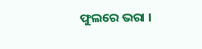ଫୁଲରେ ଭରା ।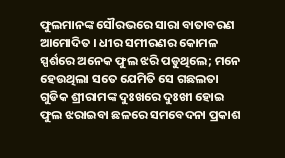ଫୁଲମାନଙ୍କ ସୌରଭରେ ସାରା ବାତାବରଣ ଆମୋଦିତ । ଧୀର ସମୀରଣର କୋମଳ ସ୍ପର୍ଶରେ ଅନେକ ଫୁଲ ଝରି ପଡୁଥିଲେ; ମନେ ହେଉଥିଲା ସତେ ଯେମିତି ସେ ଗଛଲତା ଗୁଡିକ ଶ୍ରୀରାମଙ୍କ ଦୁଃଖରେ ଦୁଃଖୀ ହୋଇ ଫୁଲ ଝରାଇବା ଛଳରେ ସମବେଦନା ପ୍ରକାଶ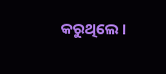କରୁଥିଲେ ।